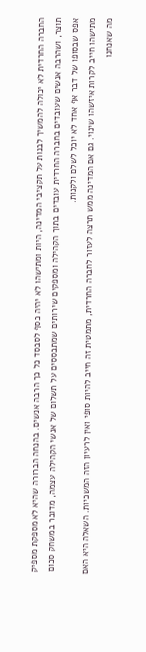החברה החרדית לא יכולה להמשיך לבנות על תקציבי המדינה, היות ומתישהו לא יהיה כסף לסבסד כל כך הרבה אנשים. בהנחה הברורה שהיא לא מספקת מספיק תוצר, ושהרבה אנשים שעובדים בחברה החרדית עובדים בתוך הקהילה ומספקים שירותים שמתבססים על תשלום של אנשי הקהילה עצמה, מדובר במשחק סכום אפס שבסופו של דבר אף אחד לא יוכל לשלם ולקנות.
מתישהו חייב לקרות איזשהו שינוי. גם אם המדינה ממש תרצה לעזור לחברה החרדית, מתמטית זה חייב להיות סופי ואין לרעיון הזה המשכיות. השאלה היא האם מה שאנחנו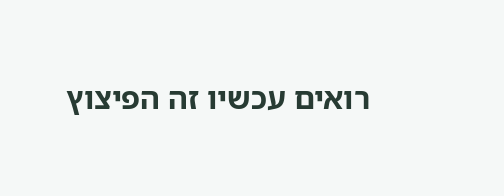רואים עכשיו זה הפיצוץ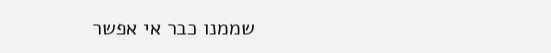שממנו כבר אי אפשר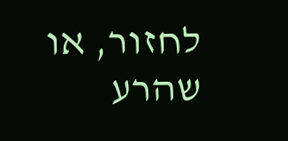לחזור, או שהרע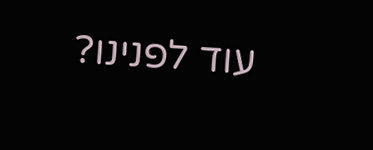עוד לפנינו?